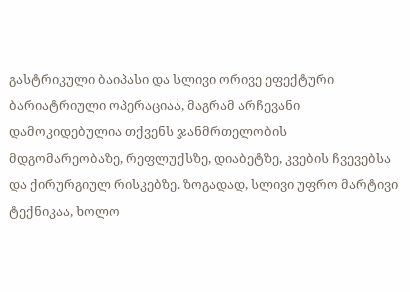გასტრიკული ბაიპასი და სლივი ორივე ეფექტური ბარიატრიული ოპერაციაა, მაგრამ არჩევანი დამოკიდებულია თქვენს ჯანმრთელობის მდგომარეობაზე, რეფლუქსზე, დიაბეტზე, კვების ჩვევებსა და ქირურგიულ რისკებზე. ზოგადად, სლივი უფრო მარტივი ტექნიკაა, ხოლო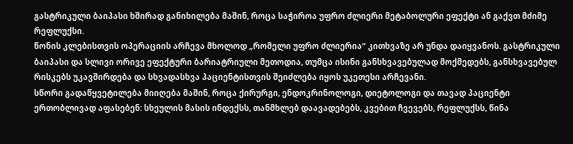გასტრიკული ბაიპასი ხშირად განიხილება მაშინ, როცა საჭიროა უფრო ძლიერი მეტაბოლური ეფექტი ან გაქვთ მძიმე რეფლუქსი.
წონის კლებისთვის ოპერაციის არჩევა მხოლოდ „რომელი უფრო ძლიერია“ კითხვაზე არ უნდა დაიყვანოს. გასტრიკული ბაიპასი და სლივი ორივე ეფექტური ბარიატრიული მეთოდია, თუმცა ისინი განსხვავებულად მოქმედებს, განსხვავებულ რისკებს უკავშირდება და სხვადასხვა პაციენტისთვის შეიძლება იყოს უკეთესი არჩევანი.
სწორი გადაწყვეტილება მიიღება მაშინ, როცა ქირურგი, ენდოკრინოლოგი, დიეტოლოგი და თავად პაციენტი ერთობლივად აფასებენ: სხეულის მასის ინდექსს, თანმხლებ დაავადებებს, კვებით ჩვევებს, რეფლუქსს, წინა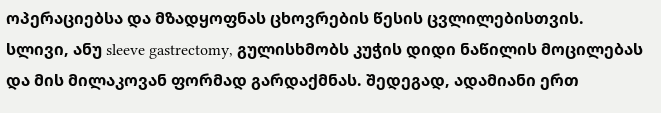ოპერაციებსა და მზადყოფნას ცხოვრების წესის ცვლილებისთვის.
სლივი, ანუ sleeve gastrectomy, გულისხმობს კუჭის დიდი ნაწილის მოცილებას და მის მილაკოვან ფორმად გარდაქმნას. შედეგად, ადამიანი ერთ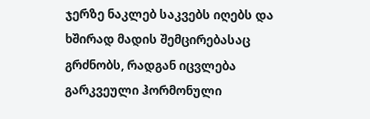ჯერზე ნაკლებ საკვებს იღებს და ხშირად მადის შემცირებასაც გრძნობს, რადგან იცვლება გარკვეული ჰორმონული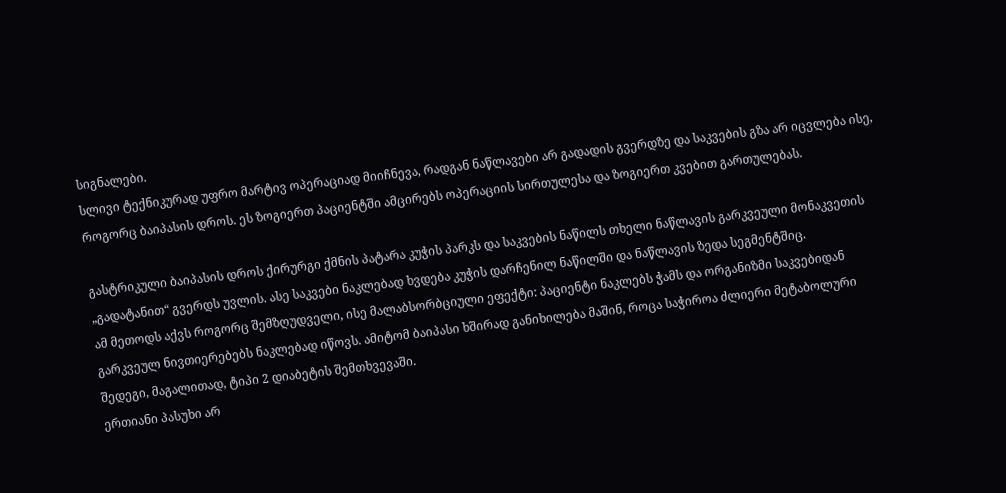სიგნალები.
სლივი ტექნიკურად უფრო მარტივ ოპერაციად მიიჩნევა, რადგან ნაწლავები არ გადადის გვერდზე და საკვების გზა არ იცვლება ისე, როგორც ბაიპასის დროს. ეს ზოგიერთ პაციენტში ამცირებს ოპერაციის სირთულესა და ზოგიერთ კვებით გართულებას.

გასტრიკული ბაიპასის დროს ქირურგი ქმნის პატარა კუჭის პარკს და საკვების ნაწილს თხელი ნაწლავის გარკვეული მონაკვეთის „გადატანით“ გვერდს უვლის. ასე საკვები ნაკლებად ხვდება კუჭის დარჩენილ ნაწილში და ნაწლავის ზედა სეგმენტშიც.
ამ მეთოდს აქვს როგორც შემზღუდველი, ისე მალაბსორბციული ეფექტი: პაციენტი ნაკლებს ჭამს და ორგანიზმი საკვებიდან გარკვეულ ნივთიერებებს ნაკლებად იწოვს. ამიტომ ბაიპასი ხშირად განიხილება მაშინ, როცა საჭიროა ძლიერი მეტაბოლური შედეგი, მაგალითად, ტიპი 2 დიაბეტის შემთხვევაში.
ერთიანი პასუხი არ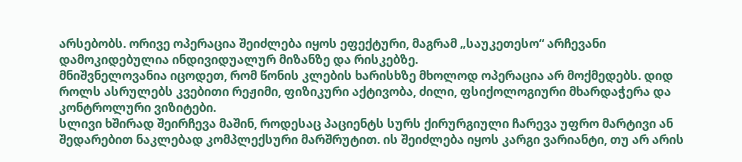არსებობს. ორივე ოპერაცია შეიძლება იყოს ეფექტური, მაგრამ „საუკეთესო“ არჩევანი დამოკიდებულია ინდივიდუალურ მიზანზე და რისკებზე.
მნიშვნელოვანია იცოდეთ, რომ წონის კლების ხარისხზე მხოლოდ ოპერაცია არ მოქმედებს. დიდ როლს ასრულებს კვებითი რეჟიმი, ფიზიკური აქტივობა, ძილი, ფსიქოლოგიური მხარდაჭერა და კონტროლური ვიზიტები.
სლივი ხშირად შეირჩევა მაშინ, როდესაც პაციენტს სურს ქირურგიული ჩარევა უფრო მარტივი ან შედარებით ნაკლებად კომპლექსური მარშრუტით. ის შეიძლება იყოს კარგი ვარიანტი, თუ არ არის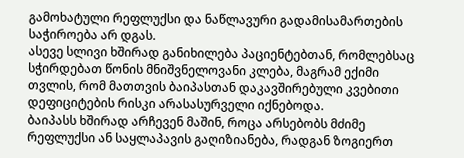გამოხატული რეფლუქსი და ნაწლავური გადამისამართების საჭიროება არ დგას.
ასევე სლივი ხშირად განიხილება პაციენტებთან, რომლებსაც სჭირდებათ წონის მნიშვნელოვანი კლება, მაგრამ ექიმი თვლის, რომ მათთვის ბაიპასთან დაკავშირებული კვებითი დეფიციტების რისკი არასასურველი იქნებოდა.
ბაიპასს ხშირად არჩევენ მაშინ, როცა არსებობს მძიმე რეფლუქსი ან საყლაპავის გაღიზიანება, რადგან ზოგიერთ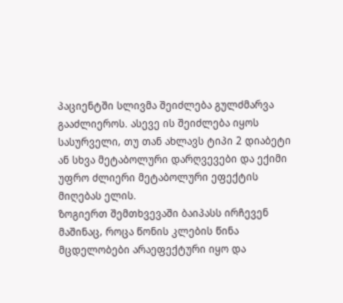პაციენტში სლივმა შეიძლება გულძმარვა გააძლიეროს. ასევე ის შეიძლება იყოს სასურველი, თუ თან ახლავს ტიპი 2 დიაბეტი ან სხვა მეტაბოლური დარღვევები და ექიმი უფრო ძლიერი მეტაბოლური ეფექტის მიღებას ელის.
ზოგიერთ შემთხვევაში ბაიპასს ირჩევენ მაშინაც, როცა წონის კლების წინა მცდელობები არაეფექტური იყო და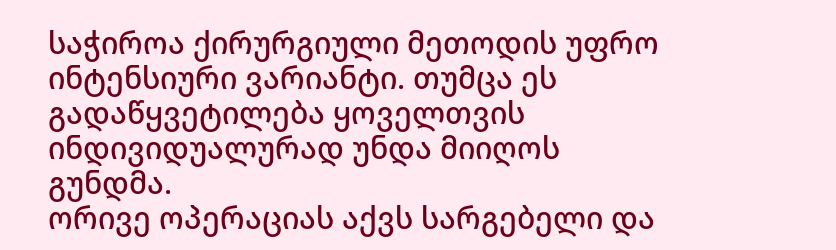საჭიროა ქირურგიული მეთოდის უფრო ინტენსიური ვარიანტი. თუმცა ეს გადაწყვეტილება ყოველთვის ინდივიდუალურად უნდა მიიღოს გუნდმა.
ორივე ოპერაციას აქვს სარგებელი და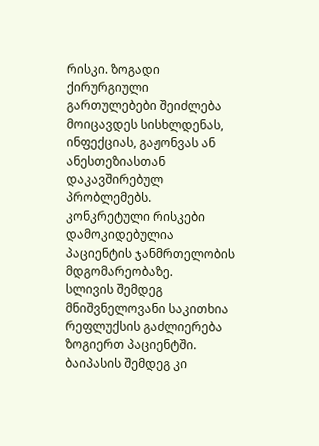რისკი. ზოგადი ქირურგიული გართულებები შეიძლება მოიცავდეს სისხლდენას, ინფექციას, გაჟონვას ან ანესთეზიასთან დაკავშირებულ პრობლემებს. კონკრეტული რისკები დამოკიდებულია პაციენტის ჯანმრთელობის მდგომარეობაზე.
სლივის შემდეგ მნიშვნელოვანი საკითხია რეფლუქსის გაძლიერება ზოგიერთ პაციენტში. ბაიპასის შემდეგ კი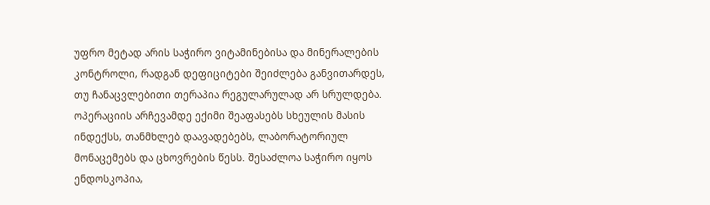უფრო მეტად არის საჭირო ვიტამინებისა და მინერალების კონტროლი, რადგან დეფიციტები შეიძლება განვითარდეს, თუ ჩანაცვლებითი თერაპია რეგულარულად არ სრულდება.
ოპერაციის არჩევამდე ექიმი შეაფასებს სხეულის მასის ინდექსს, თანმხლებ დაავადებებს, ლაბორატორიულ მონაცემებს და ცხოვრების წესს. შესაძლოა საჭირო იყოს ენდოსკოპია,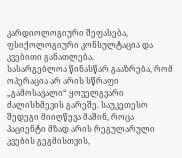კარდიოლოგიური შეფასება, ფსიქოლოგიური კონსულტაცია და კვებითი განათლება.
სასარგებლოა წინასწარ გააზრება, რომ ოპერაცია არ არის სწრაფი „გამოსავალი“ ყოველგვარი ძალისხმევის გარეშე. საუკეთესო შედეგი მიიღწევა მაშინ, როცა პაციენტი მზად არის რეგულარული კვების გეგმისთვის,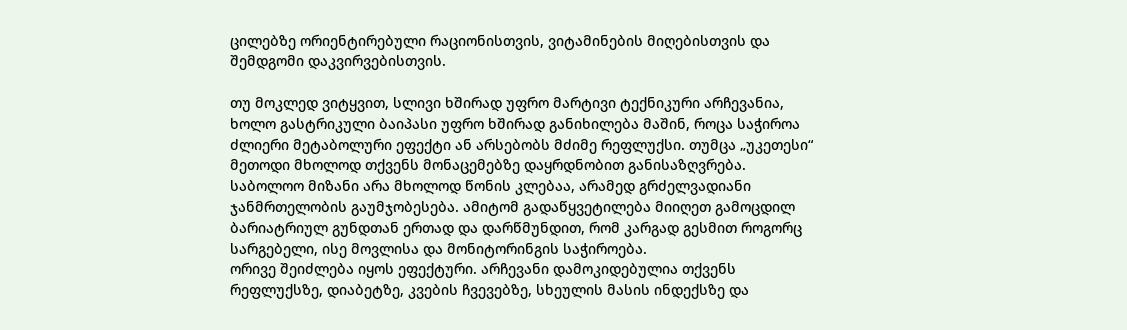ცილებზე ორიენტირებული რაციონისთვის, ვიტამინების მიღებისთვის და შემდგომი დაკვირვებისთვის.

თუ მოკლედ ვიტყვით, სლივი ხშირად უფრო მარტივი ტექნიკური არჩევანია, ხოლო გასტრიკული ბაიპასი უფრო ხშირად განიხილება მაშინ, როცა საჭიროა ძლიერი მეტაბოლური ეფექტი ან არსებობს მძიმე რეფლუქსი. თუმცა „უკეთესი“ მეთოდი მხოლოდ თქვენს მონაცემებზე დაყრდნობით განისაზღვრება.
საბოლოო მიზანი არა მხოლოდ წონის კლებაა, არამედ გრძელვადიანი ჯანმრთელობის გაუმჯობესება. ამიტომ გადაწყვეტილება მიიღეთ გამოცდილ ბარიატრიულ გუნდთან ერთად და დარწმუნდით, რომ კარგად გესმით როგორც სარგებელი, ისე მოვლისა და მონიტორინგის საჭიროება.
ორივე შეიძლება იყოს ეფექტური. არჩევანი დამოკიდებულია თქვენს რეფლუქსზე, დიაბეტზე, კვების ჩვევებზე, სხეულის მასის ინდექსზე და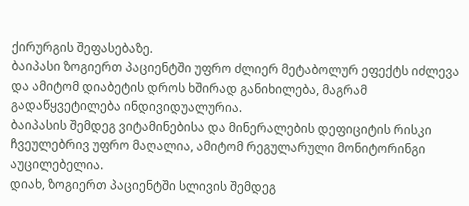ქირურგის შეფასებაზე.
ბაიპასი ზოგიერთ პაციენტში უფრო ძლიერ მეტაბოლურ ეფექტს იძლევა და ამიტომ დიაბეტის დროს ხშირად განიხილება, მაგრამ გადაწყვეტილება ინდივიდუალურია.
ბაიპასის შემდეგ ვიტამინებისა და მინერალების დეფიციტის რისკი ჩვეულებრივ უფრო მაღალია, ამიტომ რეგულარული მონიტორინგი აუცილებელია.
დიახ, ზოგიერთ პაციენტში სლივის შემდეგ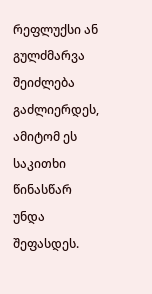რეფლუქსი ან გულძმარვა შეიძლება გაძლიერდეს, ამიტომ ეს საკითხი წინასწარ უნდა შეფასდეს.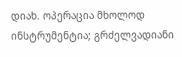დიახ. ოპერაცია მხოლოდ ინსტრუმენტია; გრძელვადიანი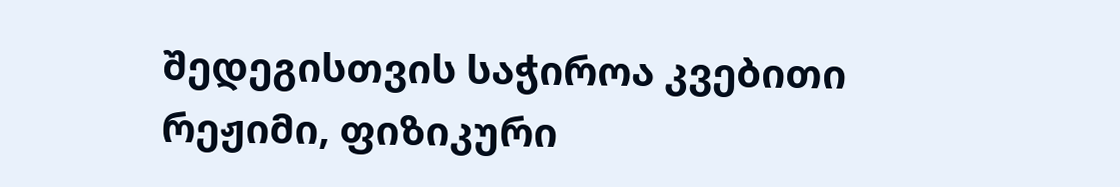შედეგისთვის საჭიროა კვებითი რეჟიმი, ფიზიკური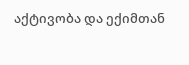აქტივობა და ექიმთან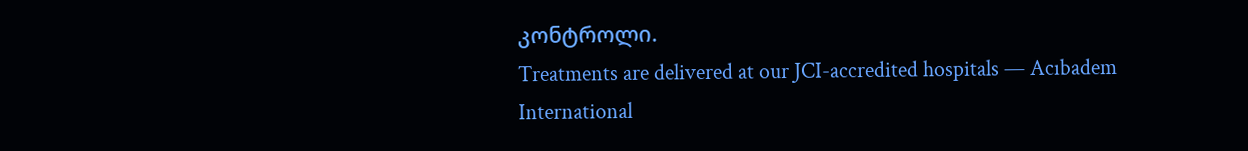კონტროლი.
Treatments are delivered at our JCI-accredited hospitals — Acıbadem International